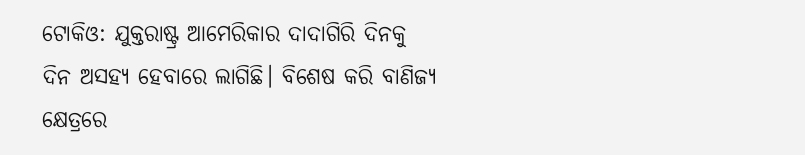ଟୋକିଓ: ଯୁକ୍ତରାଷ୍ଟ୍ର ଆମେରିକାର ଦାଦାଗିରି ଦିନକୁ ଦିନ ଅସହ୍ୟ ହେବାରେ ଲାଗିଛି। ବିଶେଷ କରି ବାଣିଜ୍ୟ କ୍ଷେତ୍ରରେ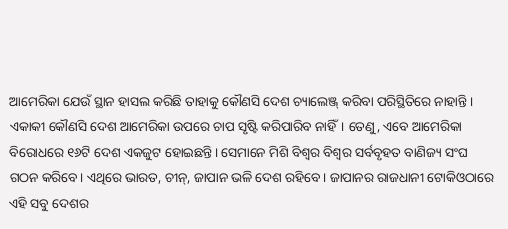ଆମେରିକା ଯେଉଁ ସ୍ଥାନ ହାସଲ କରିଛି ତାହାକୁ କୌଣସି ଦେଶ ଚ୍ୟାଲେଞ୍ଜ୍ କରିବା ପରିସ୍ଥିତିରେ ନାହାନ୍ତି। ଏକାକୀ କୌଣସି ଦେଶ ଆମେରିକା ଉପରେ ଚାପ ସୃଷ୍ଟି କରିପାରିବ ନାହିଁ। ତେଣୁ, ଏବେ ଆମେରିକା ବିରୋଧରେ ୧୬ଟି ଦେଶ ଏକଜୁଟ ହୋଇଛନ୍ତି। ସେମାନେ ମିଶି ବିଶ୍ୱର ବିଶ୍ୱର ସର୍ବବୃହତ ବାଣିଜ୍ୟ ସଂଘ ଗଠନ କରିବେ। ଏଥିରେ ଭାରତ, ଚୀନ୍, ଜାପାନ ଭଳି ଦେଶ ରହିବେ। ଜାପାନର ରାଜଧାନୀ ଟୋକିଓଠାରେ ଏହି ସବୁ ଦେଶର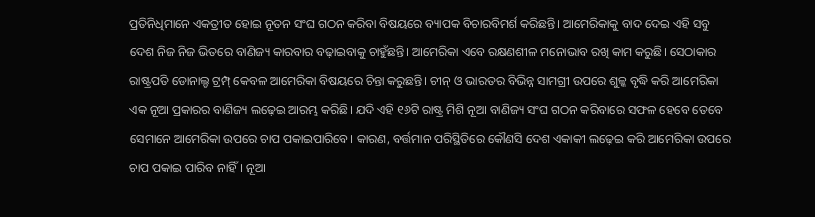ପ୍ରତିନିଧିମାନେ ଏକତ୍ରୀତ ହୋଇ ନୂତନ ସଂଘ ଗଠନ କରିବା ବିଷୟରେ ବ୍ୟାପକ ବିଚାରବିମର୍ଶ କରିଛନ୍ତି। ଆମେରିକାକୁ ବାଦ ଦେଇ ଏହି ସବୁ ଦେଶ ନିଜ ନିଜ ଭିତରେ ବାଣିଜ୍ୟ କାରବାର ବଢ଼ାଇବାକୁ ଚାହୁଁଛନ୍ତି। ଆମେରିକା ଏବେ ରକ୍ଷଣଶୀଳ ମନୋଭାବ ରଖି କାମ କରୁଛି। ସେଠାକାର ରାଷ୍ଟ୍ରପତି ଡୋନାଲ୍ଡ ଟ୍ରମ୍ପ୍ କେବଳ ଆମେରିକା ବିଷୟରେ ଚିନ୍ତା କରୁଛନ୍ତି। ଚୀନ୍ ଓ ଭାରତର ବିଭିନ୍ନ ସାମଗ୍ରୀ ଉପରେ ଶୁଳ୍କ ବୃଦ୍ଧି କରି ଆମେରିକା ଏକ ନୂଆ ପ୍ରକାରର ବାଣିଜ୍ୟ ଲଢ଼େଇ ଆରମ୍ଭ କରିଛି। ଯଦି ଏହି ୧୬ଟି ରାଷ୍ଟ୍ର ମିଶି ନୂଆ ବାଣିଜ୍ୟ ସଂଘ ଗଠନ କରିବାରେ ସଫଳ ହେବେ ତେବେ ସେମାନେ ଆମେରିକା ଉପରେ ଚାପ ପକାଇପାରିବେ। କାରଣ, ବର୍ତ୍ତମାନ ପରିସ୍ଥିତିରେ କୌଣସି ଦେଶ ଏକାକୀ ଲଢ଼େଇ କରି ଆମେରିକା ଉପରେ ଚାପ ପକାଇ ପାରିବ ନାହିଁ। ନୂଆ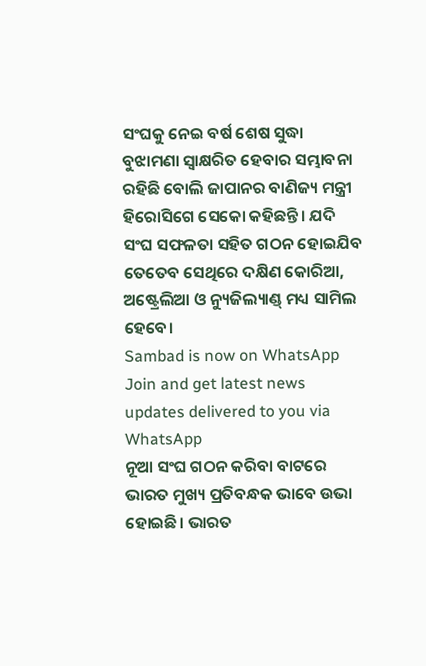ସଂଘକୁ ନେଇ ବର୍ଷ ଶେଷ ସୁଦ୍ଧା ବୁଝାମଣା ସ୍ୱାକ୍ଷରିତ ହେବାର ସମ୍ଭାବନା ରହିଛି ବୋଲି ଜାପାନର ବାଣିଜ୍ୟ ମନ୍ତ୍ରୀ ହିରୋସିଗେ ସେକୋ କହିଛନ୍ତି। ଯଦି ସଂଘ ସଫଳତା ସହିତ ଗଠନ ହୋଇଯିବ ତେତେବ ସେଥିରେ ଦକ୍ଷିଣ କୋରିଆ, ଅଷ୍ଟ୍ରେଲିଆ ଓ ନ୍ୟୁଜିଲ୍ୟାଣ୍ଡ୍ ମଧ୍ୟ ସାମିଲ ହେବେ।
Sambad is now on WhatsApp
Join and get latest news updates delivered to you via WhatsApp
ନୂଆ ସଂଘ ଗଠନ କରିବା ବାଟରେ ଭାରତ ମୁଖ୍ୟ ପ୍ରତିବନ୍ଧକ ଭାବେ ଉଭା ହୋଇଛି। ଭାରତ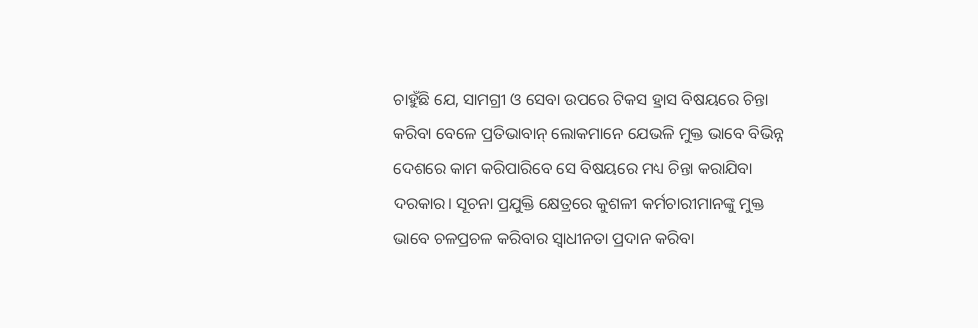ଚାହୁଁଛି ଯେ, ସାମଗ୍ରୀ ଓ ସେବା ଉପରେ ଟିକସ ହ୍ରାସ ବିଷୟରେ ଚିନ୍ତା କରିବା ବେଳେ ପ୍ରତିଭାବାନ୍ ଲୋକମାନେ ଯେଭଳି ମୁକ୍ତ ଭାବେ ବିଭିନ୍ନ ଦେଶରେ କାମ କରିପାରିବେ ସେ ବିଷୟରେ ମଧ୍ୟ ଚିନ୍ତା କରାଯିବା ଦରକାର। ସୂଚନା ପ୍ରଯୁକ୍ତି କ୍ଷେତ୍ରରେ କୁଶଳୀ କର୍ମଚାରୀମାନଙ୍କୁ ମୁକ୍ତ ଭାବେ ଚଳପ୍ରଚଳ କରିବାର ସ୍ୱାଧୀନତା ପ୍ରଦାନ କରିବା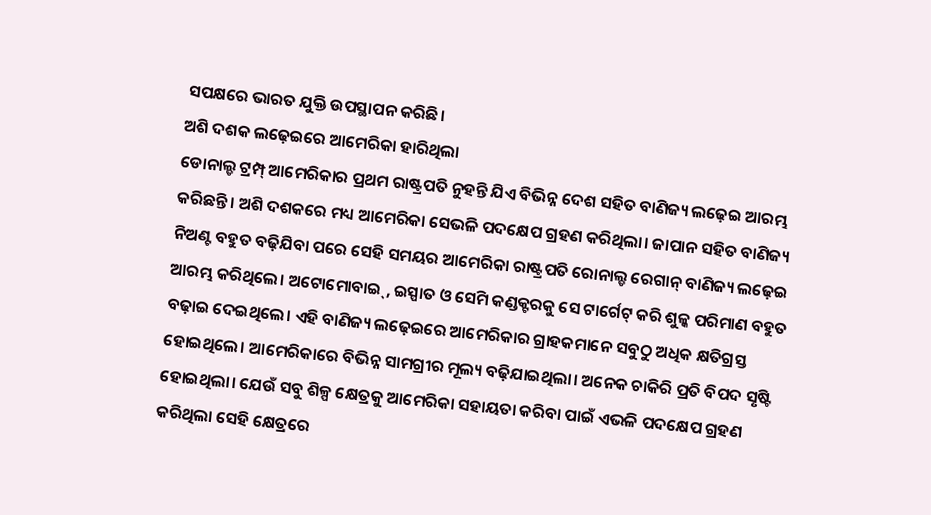ସପକ୍ଷରେ ଭାରତ ଯୁକ୍ତି ଉପସ୍ଥାପନ କରିଛି।
ଅଶି ଦଶକ ଲଢ଼େଇରେ ଆମେରିକା ହାରିଥିଲା
ଡୋନାଲ୍ଡ ଟ୍ରମ୍ପ୍ ଆମେରିକାର ପ୍ରଥମ ରାଷ୍ଟ୍ରପତି ନୁହନ୍ତି ଯିଏ ବିଭିନ୍ନ ଦେଶ ସହିତ ବାଣିଜ୍ୟ ଲଢ଼େଇ ଆରମ୍ଭ କରିଛନ୍ତି। ଅଶି ଦଶକରେ ମଧ୍ୟ ଆମେରିକା ସେଭଳି ପଦକ୍ଷେପ ଗ୍ରହଣ କରିଥିଲା। ଜାପାନ ସହିତ ବାଣିଜ୍ୟ ନିଅଣ୍ଟ ବହୁତ ବଢ଼ିଯିବା ପରେ ସେହି ସମୟର ଆମେରିକା ରାଷ୍ଟ୍ରପତି ରୋନାଲ୍ଡ ରେଗାନ୍ ବାଣିଜ୍ୟ ଲଢ଼େଇ ଆରମ୍ଭ କରିଥିଲେ। ଅଟୋମୋବାଇ୍, ଇସ୍ପାତ ଓ ସେମି କଣ୍ଡକ୍ଟରକୁ ସେ ଟାର୍ଗେଟ୍ କରି ଶୁଳ୍କ ପରିମାଣ ବହୁତ ବଢ଼ାଇ ଦେଇଥିଲେ। ଏହି ବାଣିଜ୍ୟ ଲଢ଼େଇରେ ଆମେରିକାର ଗ୍ରାହକମାନେ ସବୁଠୁ ଅଧିକ କ୍ଷତିଗ୍ରସ୍ତ ହୋଇଥିଲେ। ଆମେରିକାରେ ବିଭିନ୍ନ ସାମଗ୍ରୀର ମୂଲ୍ୟ ବଢ଼ିଯାଇଥିଲା। ଅନେକ ଚାକିରି ପ୍ରତି ବିପଦ ସୃଷ୍ଟି ହୋଇଥିଲା। ଯେଉଁ ସବୁ ଶିଳ୍ପ କ୍ଷେତ୍ରକୁ ଆମେରିକା ସହାୟତା କରିବା ପାଇଁ ଏଭଳି ପଦକ୍ଷେପ ଗ୍ରହଣ କରିଥିଲା ସେହି କ୍ଷେତ୍ରରେ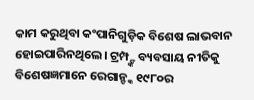କାମ କରୁଥିବା କଂପାନିଗୁଡ଼ିକ ବିଶେଷ ଲାଭବାନ ହୋଇପାରିନଥିଲେ। ଟ୍ରମ୍ପ୍ଙ୍କ ବ୍ୟବସାୟ ନୀତିକୁ ବିଶେଷଜ୍ଞମାନେ ରେଗାନ୍ଙ୍କ ୧୯୮୦ର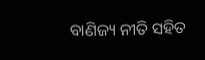ବାଣିଜ୍ୟ ନୀତି ସହିତ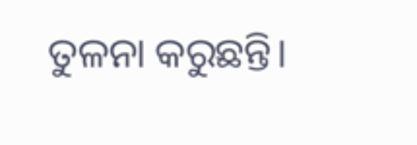ତୁଳନା କରୁଛନ୍ତି।